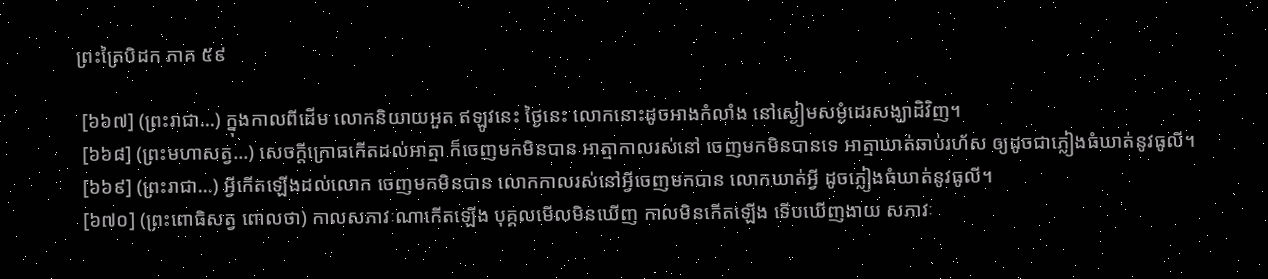ព្រះត្រៃបិដក ភាគ ៥៩

 [៦៦៧] (ព្រះរាជា...) ក្នុងកាលពីដើម លោកនិយាយអួត ឥឡូវនេះ ថ្ងៃនេះ លោកនោះដូចអាងកំលាំង នៅស្ងៀមសម្ងំដេរសង្ឃាដិវិញ។
 [៦៦៨] (ព្រះមហាសត្វ...) សេចក្តីក្រោធកើតដល់អាត្មា ក៏ចេញមកមិនបាន អាត្មាកាលរស់នៅ ចេញមកមិនបានទេ អាត្មាឃាត់ឆាប់រហ័ស ឲ្យដូចជាភ្លៀងធំឃាត់នូវធូលី។
 [៦៦៩] (ព្រះរាជា...) អ្វីកើតឡើងដល់លោក ចេញមកមិនបាន លោកកាលរស់នៅអ្វីចេញមកបាន លោកឃាត់អ្វី ដូចភ្លៀងធំឃាត់នូវធូលី។
 [៦៧០] (ព្រះពោធិសត្វ ពោលថា) កាលសភាវៈណាកើតឡើង បុគ្គលមើលមិនឃើញ កាលមិនកើតឡើង ទើបឃើញងាយ សភាវៈ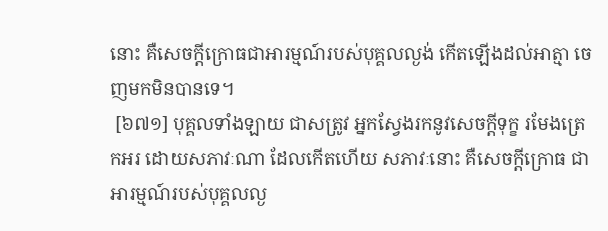នោះ គឺសេចក្តីក្រោធជាអារម្មណ៍របស់បុគ្គលល្ងង់ កើតឡើងដល់អាត្មា ចេញមកមិនបានទេ។
 [៦៧១] បុគ្គលទាំងឡាយ ជាសត្រូវ អ្នកស្វែងរកនូវសេចក្តីទុក្ខ រមែងត្រេកអរ ដោយសភាវៈណា ដែលកើតហើយ សភាវៈនោះ គឺសេចក្តីក្រោធ ជាអារម្មណ៍របស់បុគ្គលល្ង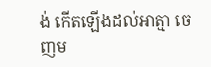ង់ កើតឡើងដល់អាត្មា ចេញម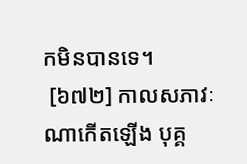កមិនបានទេ។
 [៦៧២] កាលសភាវៈណាកើតឡើង បុគ្គ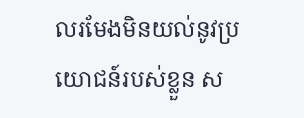លរមែងមិនយល់នូវប្រយោជន៍របស់ខ្លួន ស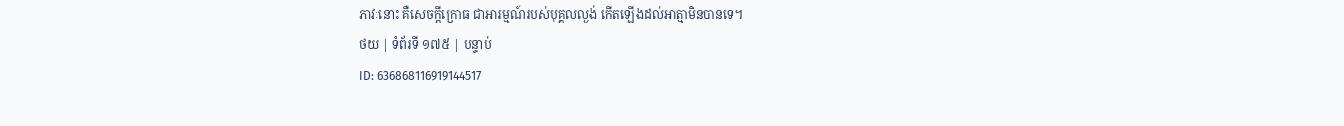ភាវៈនោះ គឺសេចក្តីក្រោធ ជាអារម្មណ៍របស់បុគ្គលល្ងង់ កើតឡើងដល់អាត្មាមិនបានទេ។
ថយ | ទំព័រទី ១៧៥ | បន្ទាប់
ID: 636868116919144517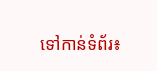ទៅកាន់ទំព័រ៖